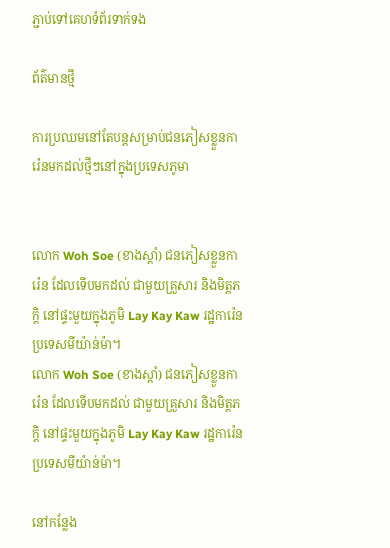ភ្ជាប់ទៅគេហទំព័រទាក់ទង

ព័ត៌មានថ្មី

ការប្រឈមនៅតែបន្តសម្រាប់ជនភៀសខ្លួនការ៉េនមកដល់ថ្មីៗនៅក្នុងប្រទេសភូមា


លោក Woh Soe (ខាងស្តាំ) ជនភៀសខ្លួនការ៉េន ដែលទើបមកដល់ ជាមួយគ្រួសារ និងមិត្តភក្តិ នៅផ្ទះមួយក្នុងភូមិ Lay Kay Kaw រដ្ឋការ៉េន ប្រទេសមីយ៉ាន់ម៉ា។
លោក Woh Soe (ខាងស្តាំ) ជនភៀសខ្លួនការ៉េន ដែលទើបមកដល់ ជាមួយគ្រួសារ និងមិត្តភក្តិ នៅផ្ទះមួយក្នុងភូមិ Lay Kay Kaw រដ្ឋការ៉េន ប្រទេសមីយ៉ាន់ម៉ា។

នៅកន្លែង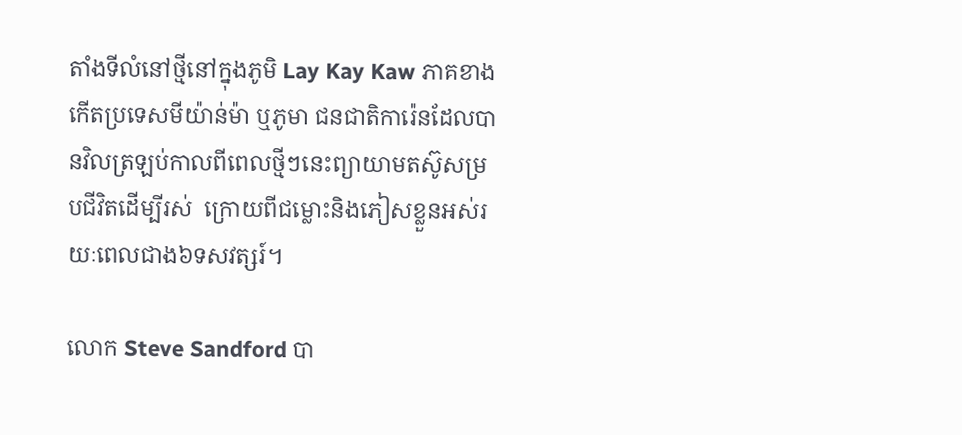តាំងទីលំនៅថ្មីនៅក្នុងភូមិ Lay Kay Kaw ភាគខាងកើតប្រទេសមីយ៉ាន់ម៉ា ឬភូមា ជនជាតិការ៉េនដែលបានវិលត្រឡប់កាលពីពេលថ្មីៗនេះព្យាយាមតស៊ូសម្របជីវិតដើម្បីរស់  ក្រោយពីជម្លោះនិងភៀសខ្លួនអស់រយៈពេលជាង៦ទសវត្សរ៍។

លោក Steve Sandford បា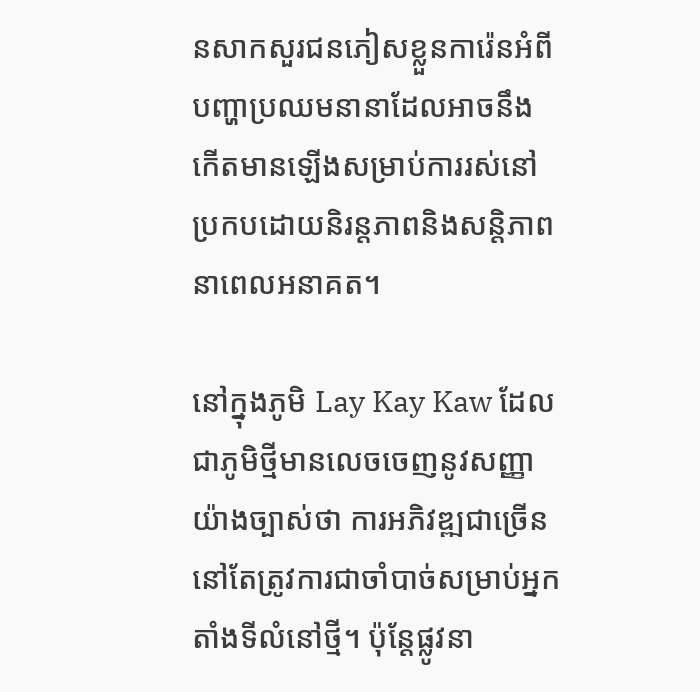នសាកសួរជនភៀសខ្លួនការ៉េនអំពីបញ្ហាប្រឈមនានាដែលអាចនឹងកើតមានឡើងសម្រាប់ការរស់នៅប្រកបដោយនិរន្តភាពនិងសន្តិភាពនាពេលអនាគត។

នៅក្នុងភូមិ Lay Kay Kaw ដែលជាភូមិថ្មីមានលេចចេញនូវសញ្ញាយ៉ាងច្បាស់ថា ការអភិវឌ្ឍជាច្រើននៅតែត្រូវការជាចាំបាច់សម្រាប់អ្នកតាំងទីលំនៅថ្មី។ ប៉ុន្តែផ្លូវនា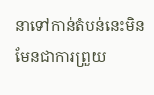នាទៅកាន់តំបន់នេះមិនមែនជាការព្រួយ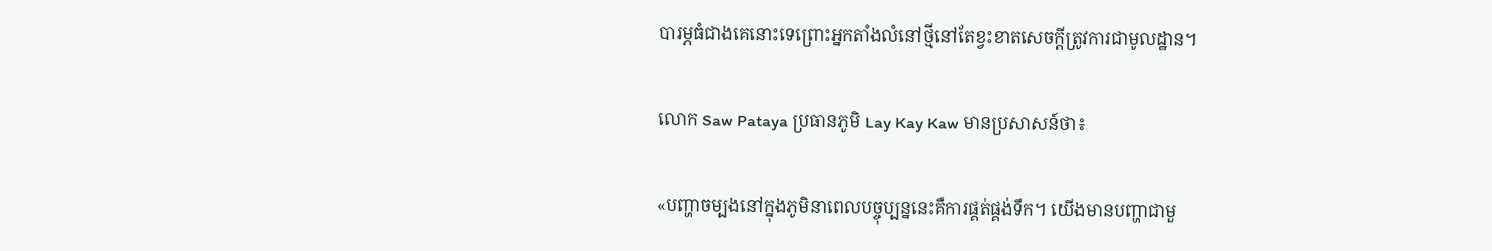បារម្ភធំជាងគេនោះទេព្រោះអ្នកតាំងលំនៅថ្មីនៅតែខ្វះខាតសេចក្តីត្រូវការជាមូលដ្ឋាន។

លោក Saw Pataya ប្រធានភូមិ Lay Kay Kaw មានប្រសាសន៍ថា៖

«បញ្ហាចម្បងនៅក្នុងភូមិនាពេលបច្ចុប្បន្ននេះគឺការផ្គត់ផ្គង់ទឹក។ យើងមានបញ្ហាជាមួ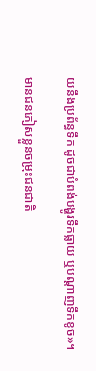យនឹងប្រព័ន្ធទឹក ដូចជាបំពង់បង្ហូរទឹកធ្លាយ ឬបណ្តាញទឹកខូច»។

មានជនភៀសខ្លួនចម្រុះជនជាតិ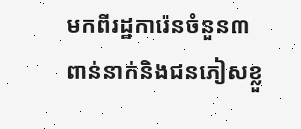មកពីរដ្ឋការ៉េនចំនួន៣ ពាន់នាក់និងជនភៀសខ្លួ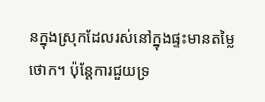នក្នុងស្រុកដែលរស់នៅក្នុងផ្ទះមានតម្លៃថោក។ ប៉ុន្តែការជួយទ្រ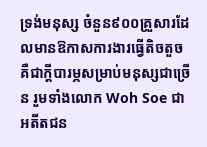ទ្រង់មនុស្ស ចំនួន៩០០គ្រួសារដែលមានឱកាសការងារធ្វើតិចតួចគឺជាក្តីបារម្ភសម្រាប់មនុស្សជាច្រើន រួមទាំងលោក Woh Soe ជាអតីតជន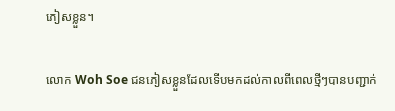ភៀសខ្លួន។

លោក Woh Soe ជនភៀសខ្លួនដែលទើបមកដល់កាលពីពេលថ្មីៗបានបញ្ជាក់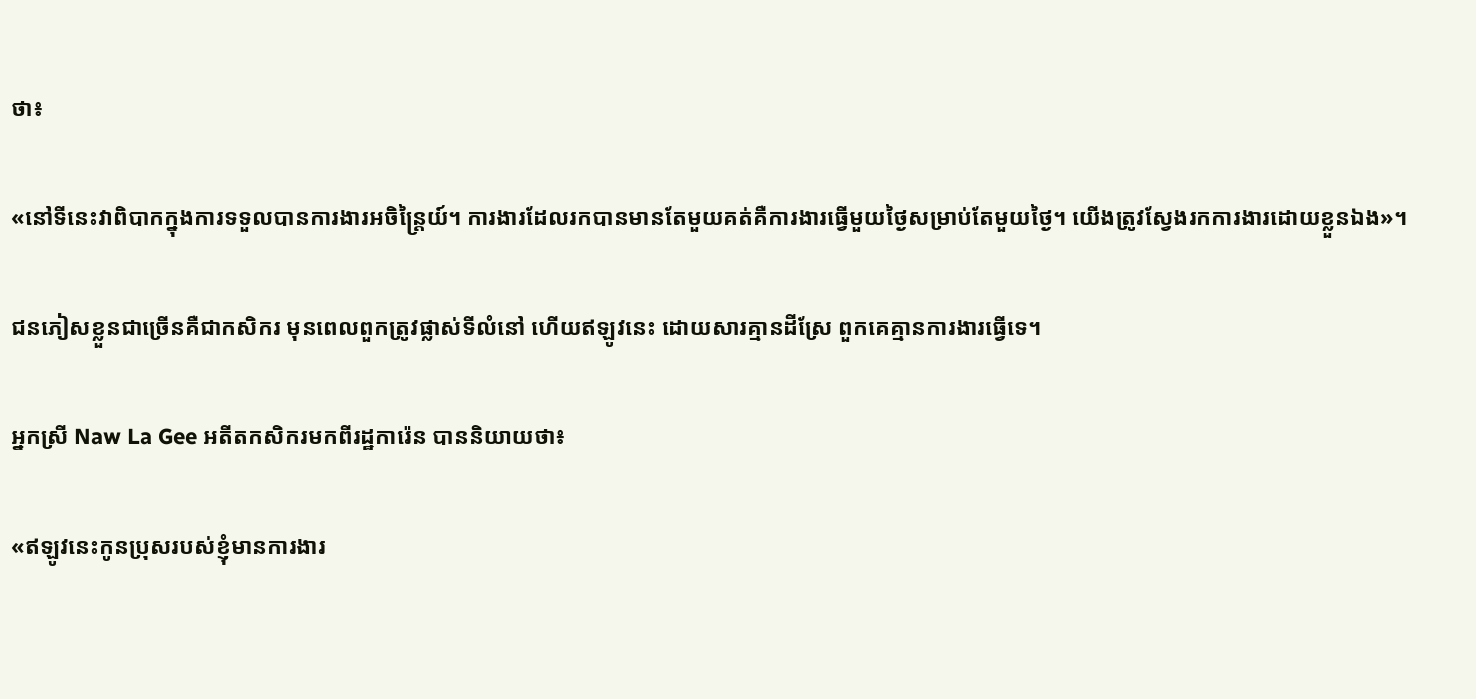ថា៖

«នៅទីនេះវាពិបាកក្នុងការទទួលបានការងារអចិន្រ្តៃយ៍។ ការងារដែលរកបានមានតែមួយគត់គឺការងារធ្វើមួយថ្ងៃសម្រាប់តែមួយថ្ងៃ។ យើងត្រូវស្វែងរកការងារដោយខ្លួនឯង»។

ជនភៀសខ្លួនជាច្រើនគឺជាកសិករ មុនពេលពួកត្រូវផ្លាស់ទីលំនៅ ហើយឥឡូវនេះ ដោយសារគ្មានដីស្រែ ពួកគេគ្មានការងារធ្វើទេ។

អ្នកស្រី Naw La Gee អតីតកសិករមកពីរដ្ឋការ៉េន បាននិយាយថា៖

«ឥឡូវនេះកូនប្រុសរបស់ខ្ញុំមានការងារ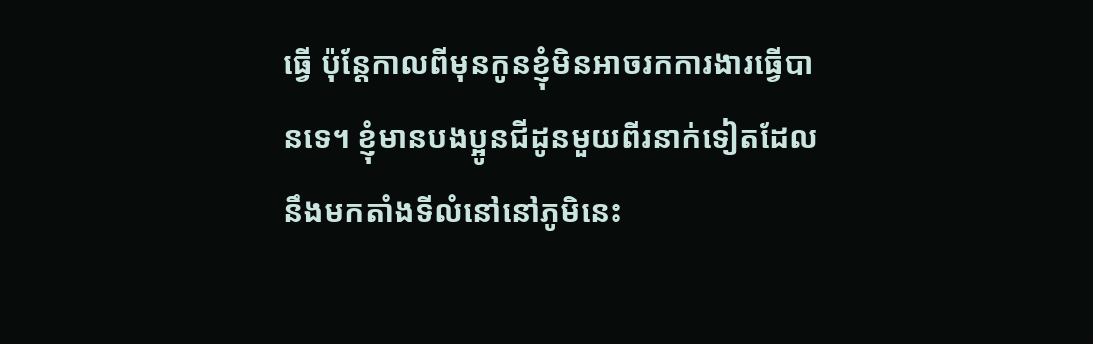ធ្វើ ប៉ុន្តែកាលពីមុនកូនខ្ញុំមិនអាចរកការងារធ្វើបានទេ។ ខ្ញុំមានបងប្អូនជីដូនមួយពីរនាក់ទៀតដែលនឹងមកតាំងទីលំនៅនៅភូមិនេះ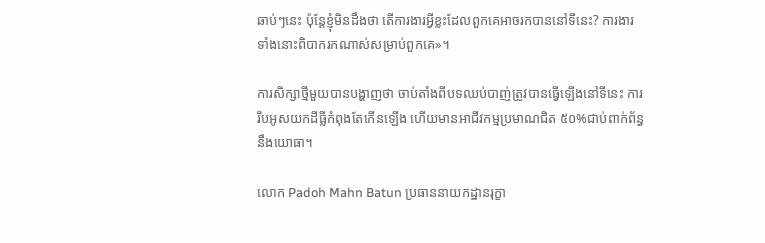ឆាប់ៗនេះ ប៉ុន្តែខ្ញុំមិនដឹងថា តើការងារអ្វីខ្លះដែលពួកគេអាចរកបាននៅទីនេះ? ការងារទាំងនោះពិបាករកណាស់សម្រាប់ពួកគេ»។

ការសិក្សាថ្មីមួយបានបង្ហាញថា ចាប់តាំងពីបទឈប់បាញ់ត្រូវបានធ្វើឡើងនៅទីនេះ ការរឹបអូសយកដីធ្លីកំពុងតែកើនឡើង ហើយមានអាជីវកម្មប្រមាណជិត ៥០%ជាប់ពាក់ព័ន្ធនឹងយោធា។

លោក Padoh Mahn Batun ប្រធាននាយកដ្ឋានរុក្ខា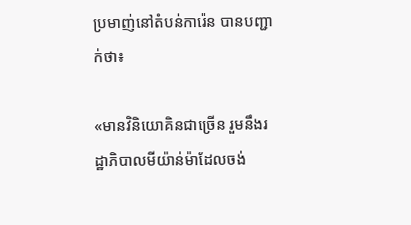ប្រមាញ់នៅតំបន់ការ៉េន បានបញ្ជាក់ថា៖

«មានវិនិយោគិនជាច្រើន រួមនឹងរដ្ឋាភិបាលមីយ៉ាន់ម៉ាដែលចង់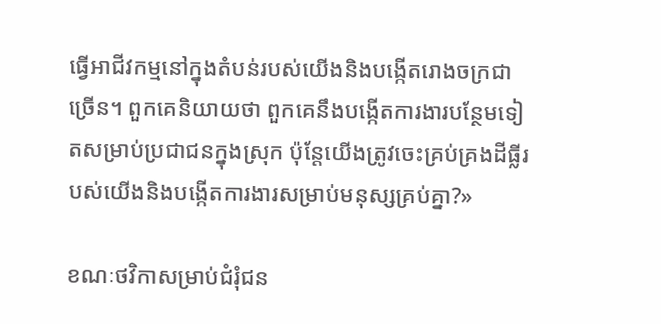ធ្វើអាជីវកម្មនៅក្នុងតំបន់របស់យើងនិងបង្កើតរោងចក្រជាច្រើន។ ពួកគេនិយាយថា ពួកគេនឹងបង្កើតការងារបន្ថែមទៀតសម្រាប់ប្រជាជនក្នុងស្រុក ប៉ុន្តែយើងត្រូវចេះគ្រប់គ្រងដីធ្លីរបស់យើងនិងបង្កើតការងារសម្រាប់មនុស្សគ្រប់គ្នា?»

ខណៈថវិកាសម្រាប់ជំរុំជន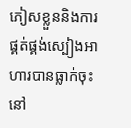ភៀសខ្លួននិងការផ្គត់ផ្គង់ស្បៀងអាហារបានធ្លាក់ចុះនៅ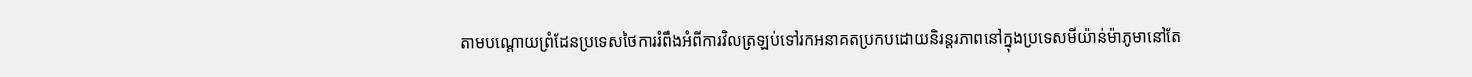តាមបណ្តោយព្រំដែនប្រទេសថៃការរំពឹងអំពីការវិលត្រឡប់ទៅរកអនាគតប្រកបដោយនិរន្តរភាពនៅក្នុងប្រទេសមីយ៉ាន់ម៉ាភូមានៅតែ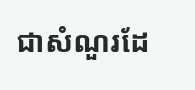ជាសំណួរដែ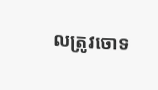លត្រូវចោទ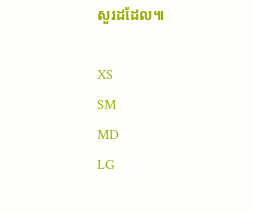សួរដដែល៕

XS
SM
MD
LG